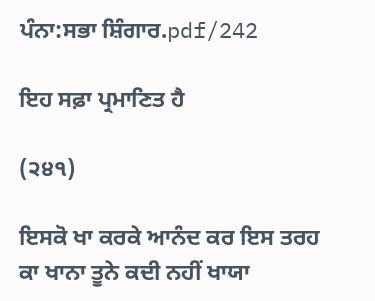ਪੰਨਾ:ਸਭਾ ਸ਼ਿੰਗਾਰ.pdf/242

ਇਹ ਸਫ਼ਾ ਪ੍ਰਮਾਣਿਤ ਹੈ

(੨੪੧)

ਇਸਕੋ ਖਾ ਕਰਕੇ ਆਨੰਦ ਕਰ ਇਸ ਤਰਹ ਕਾ ਖਾਨਾ ਤੂਨੇ ਕਦੀ ਨਹੀਂ ਖਾਯਾ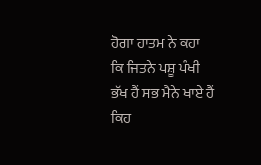ਹੋਗਾ ਹਾਤਮ ਨੇ ਕਹਾ ਕਿ ਜਿਤਨੇ ਪਸ਼ੂ ਪੰਖੀ ਭੱਖ ਹੈਂ ਸਭ ਮੈਨੇ ਖਾਏ ਹੈਂ ਕਿਹ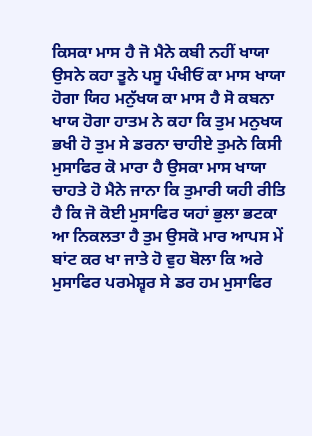ਕਿਸਕਾ ਮਾਸ ਹੈ ਜੋ ਮੈਨੇ ਕਬੀ ਨਹੀਂ ਖਾਯਾ ਉਸਨੇ ਕਹਾ ਤੂਨੇ ਪਸੂ ਪੰਖੀਓਂ ਕਾ ਮਾਸ ਖਾਯਾ ਹੋਗਾ ਯਿਹ ਮਨੁੱਖਯ ਕਾ ਮਾਸ ਹੈ ਸੋ ਕਬਨਾ ਖਾਯ ਹੋਗਾ ਹਾਤਮ ਨੇ ਕਹਾ ਕਿ ਤੁਮ ਮਨੁਖਯ ਭਖੀ ਹੋ ਤੁਮ ਸੇ ਡਰਨਾ ਚਾਹੀਏ ਤੁਮਨੇ ਕਿਸੀ ਮੁਸਾਫਿਰ ਕੋ ਮਾਰਾ ਹੈ ਉਸਕਾ ਮਾਸ ਖਾਯਾ ਚਾਹਤੇ ਹੋ ਮੈਨੇ ਜਾਨਾ ਕਿ ਤੁਮਾਰੀ ਯਹੀ ਰੀਤਿ ਹੈ ਕਿ ਜੋ ਕੋਈ ਮੁਸਾਫਿਰ ਯਹਾਂ ਭੁਲਾ ਭਟਕਾ ਆ ਨਿਕਲਤਾ ਹੈ ਤੁਮ ਉਸਕੋ ਮਾਰ ਆਪਸ ਮੇਂ ਬਾਂਟ ਕਰ ਖਾ ਜਾਤੇ ਹੋ ਵੁਹ ਬੋਲਾ ਕਿ ਅਰੇ ਮੁਸਾਫਿਰ ਪਰਮੇਸ਼੍ਵਰ ਸੇ ਡਰ ਹਮ ਮੁਸਾਫਿਰ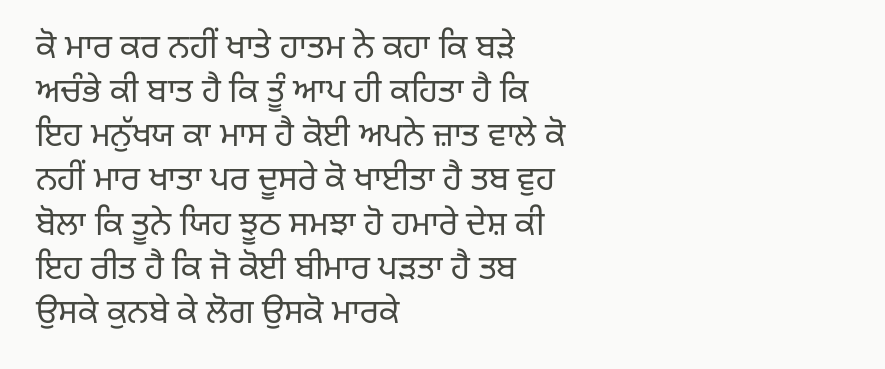ਕੋ ਮਾਰ ਕਰ ਨਹੀਂ ਖਾਤੇ ਹਾਤਮ ਨੇ ਕਹਾ ਕਿ ਬੜੇ ਅਚੰਭੇ ਕੀ ਬਾਤ ਹੈ ਕਿ ਤੂੰ ਆਪ ਹੀ ਕਹਿਤਾ ਹੈ ਕਿ ਇਹ ਮਨੁੱਖਯ ਕਾ ਮਾਸ ਹੈ ਕੋਈ ਅਪਨੇ ਜ਼ਾਤ ਵਾਲੇ ਕੋ ਨਹੀਂ ਮਾਰ ਖਾਤਾ ਪਰ ਦੂਸਰੇ ਕੋ ਖਾਈਤਾ ਹੈ ਤਬ ਵੁਹ ਬੋਲਾ ਕਿ ਤੂਨੇ ਯਿਹ ਝੂਠ ਸਮਝਾ ਹੋ ਹਮਾਰੇ ਦੇਸ਼ ਕੀ ਇਹ ਰੀਤ ਹੈ ਕਿ ਜੋ ਕੋਈ ਬੀਮਾਰ ਪੜਤਾ ਹੈ ਤਬ ਉਸਕੇ ਕੁਨਬੇ ਕੇ ਲੋਗ ਉਸਕੋ ਮਾਰਕੇ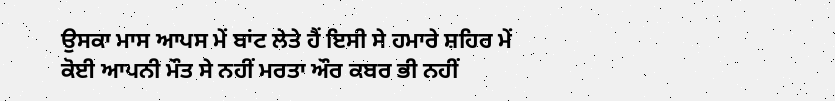ਉਸਕਾ ਮਾਸ ਆਪਸ ਮੇਂ ਬਾਂਟ ਲੇਤੇ ਹੈਂ ਇਸੀ ਸੇ ਹਮਾਰੇ ਸ਼ਹਿਰ ਮੇਂ ਕੋਈ ਆਪਨੀ ਮੌਤ ਸੇ ਨਹੀਂ ਮਰਤਾ ਔਰ ਕਬਰ ਭੀ ਨਹੀਂ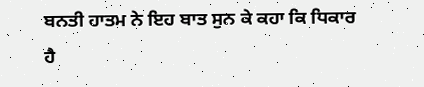ਬਨਤੀ ਹਾਤਮ ਨੇ ਇਹ ਬਾਤ ਸੁਨ ਕੇ ਕਹਾ ਕਿ ਧਿਕਾਰ ਹੈ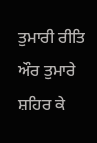ਤੁਮਾਰੀ ਰੀਤਿ ਔਰ ਤੁਮਾਰੇ ਸ਼ਹਿਰ ਕੇ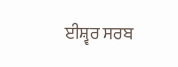ਈਸ਼੍ਵਰ ਸਰਬ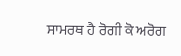ਸਾਮਰਥ ਹੈ ਰੋਗੀ ਕੋ ਅਰੋਗ